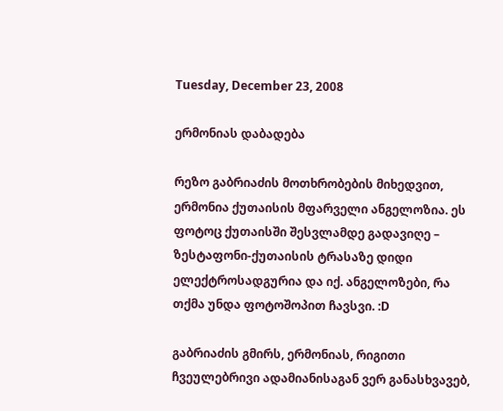Tuesday, December 23, 2008

ერმონიას დაბადება

რეზო გაბრიაძის მოთხრობების მიხედვით, ერმონია ქუთაისის მფარველი ანგელოზია. ეს ფოტოც ქუთაისში შესვლამდე გადავიღე – ზესტაფონი-ქუთაისის ტრასაზე დიდი ელექტროსადგურია და იქ. ანგელოზები, რა თქმა უნდა ფოტოშოპით ჩავსვი. :D

გაბრიაძის გმირს, ერმონიას, რიგითი ჩვეულებრივი ადამიანისაგან ვერ განასხვავებ,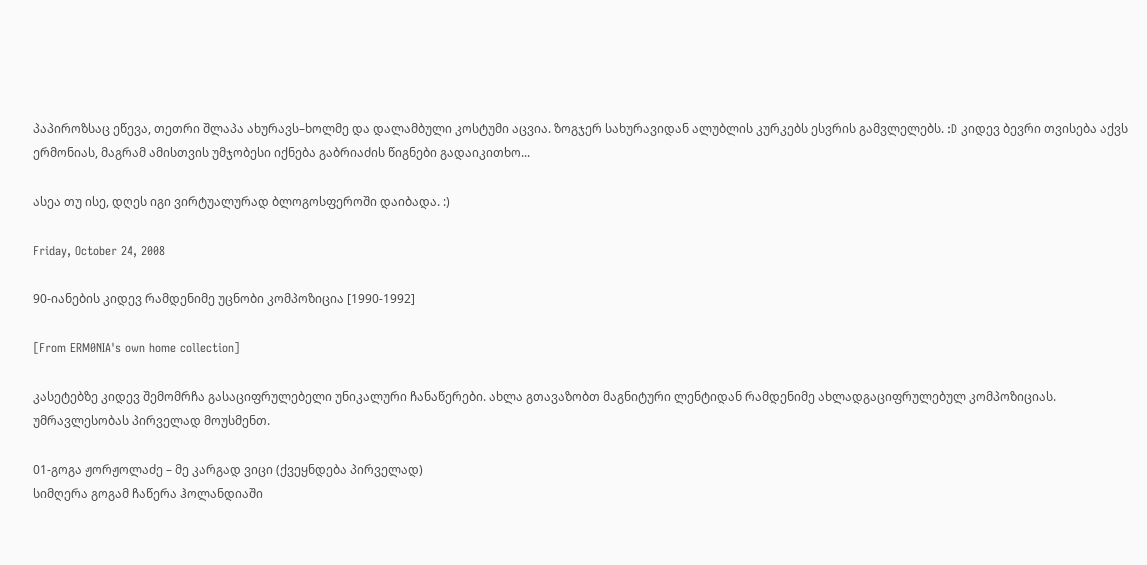პაპიროზსაც ეწევა, თეთრი შლაპა ახურავს–ხოლმე და დალამბული კოსტუმი აცვია. ზოგჯერ სახურავიდან ალუბლის კურკებს ესვრის გამვლელებს. :D კიდევ ბევრი თვისება აქვს ერმონიას, მაგრამ ამისთვის უმჯობესი იქნება გაბრიაძის წიგნები გადაიკითხო...

ასეა თუ ისე, დღეს იგი ვირტუალურად ბლოგოსფეროში დაიბადა. :)

Friday, October 24, 2008

90-იანების კიდევ რამდენიმე უცნობი კომპოზიცია [1990-1992]

[From ERM0NIA's own home collection]

კასეტებზე კიდევ შემომრჩა გასაციფრულებელი უნიკალური ჩანაწერები. ახლა გთავაზობთ მაგნიტური ლენტიდან რამდენიმე ახლადგაციფრულებულ კომპოზიციას. უმრავლესობას პირველად მოუსმენთ.

01-გოგა ჟორჟოლაძე – მე კარგად ვიცი (ქვეყნდება პირველად)
სიმღერა გოგამ ჩაწერა ჰოლანდიაში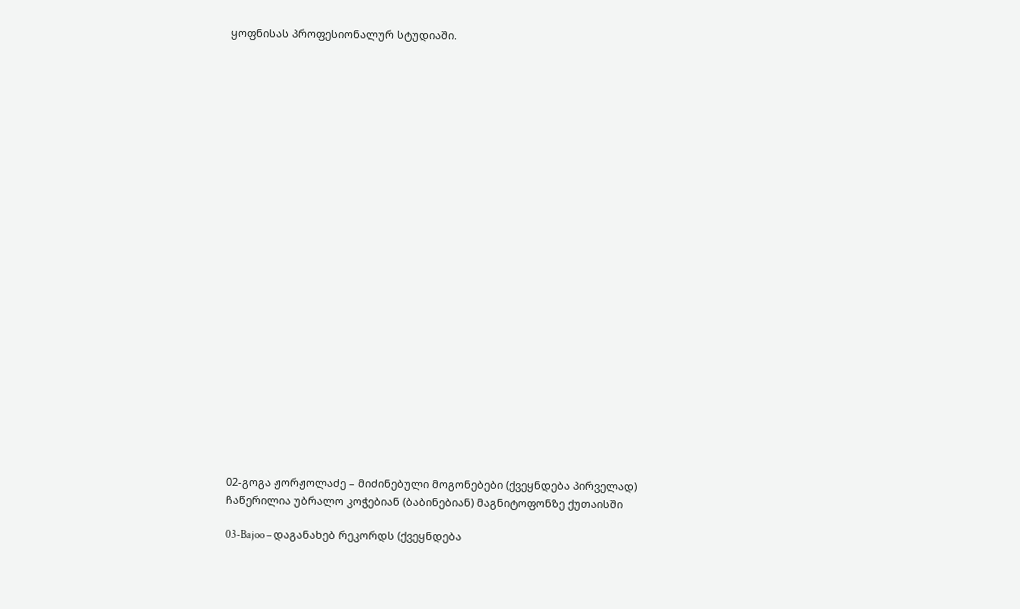ყოფნისას პროფესიონალურ სტუდიაში.

























02-გოგა ჟორჟოლაძე – მიძინებული მოგონებები (ქვეყნდება პირველად)
ჩაწერილია უბრალო კოჭებიან (ბაბინებიან) მაგნიტოფონზე ქუთაისში

03-Bajoo – დაგანახებ რეკორდს (ქვეყნდება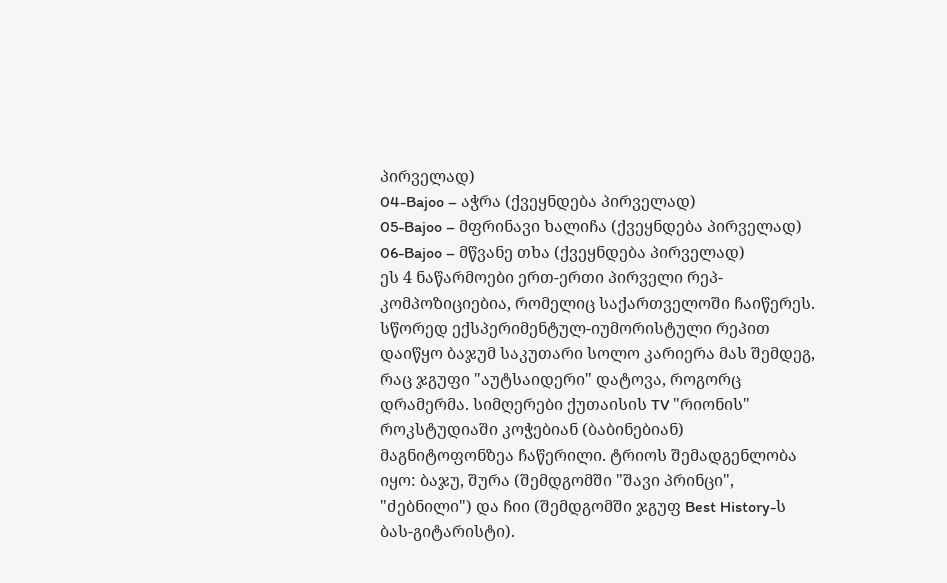პირველად)
04-Bajoo – აჭრა (ქვეყნდება პირველად)
05-Bajoo – მფრინავი ხალიჩა (ქვეყნდება პირველად)
06-Bajoo – მწვანე თხა (ქვეყნდება პირველად)
ეს 4 ნაწარმოები ერთ-ერთი პირველი რეპ-კომპოზიციებია, რომელიც საქართველოში ჩაიწერეს. სწორედ ექსპერიმენტულ-იუმორისტული რეპით დაიწყო ბაჯუმ საკუთარი სოლო კარიერა მას შემდეგ, რაც ჯგუფი "აუტსაიდერი" დატოვა, როგორც დრამერმა. სიმღერები ქუთაისის TV "რიონის" როკსტუდიაში კოჭებიან (ბაბინებიან) მაგნიტოფონზეა ჩაწერილი. ტრიოს შემადგენლობა იყო: ბაჯუ, შურა (შემდგომში "შავი პრინცი", "ძებნილი") და ჩიი (შემდგომში ჯგუფ Best History-ს ბას-გიტარისტი).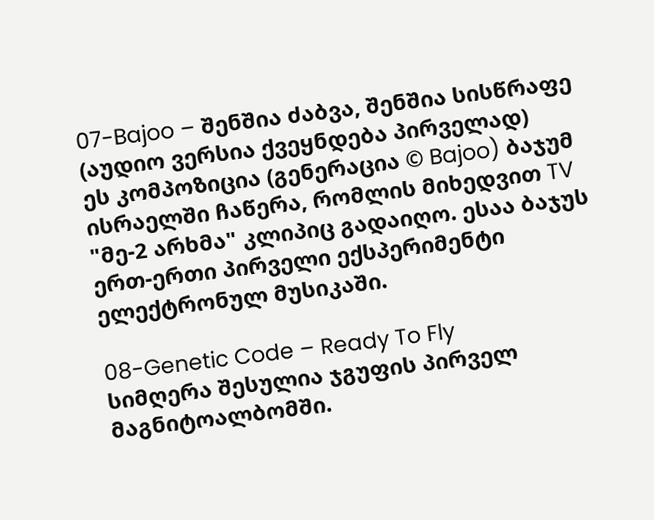07-Bajoo – შენშია ძაბვა, შენშია სისწრაფე (აუდიო ვერსია ქვეყნდება პირველად)
ეს კომპოზიცია (გენერაცია © Bajoo) ბაჯუმ ისრაელში ჩაწერა, რომლის მიხედვით TV "მე-2 არხმა" კლიპიც გადაიღო. ესაა ბაჯუს ერთ-ერთი პირველი ექსპერიმენტი ელექტრონულ მუსიკაში.

08-Genetic Code – Ready To Fly
სიმღერა შესულია ჯგუფის პირველ მაგნიტოალბომში.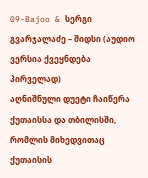09-Bajoo & სერგი გვარჯალაძე – შიდსი (აუდიო ვერსია ქვეყნდება პირველად)
აღნიშნული დუეტი ჩაიწერა ქუთაისსა და თბილისში, რომლის მიხედვითაც ქუთაისის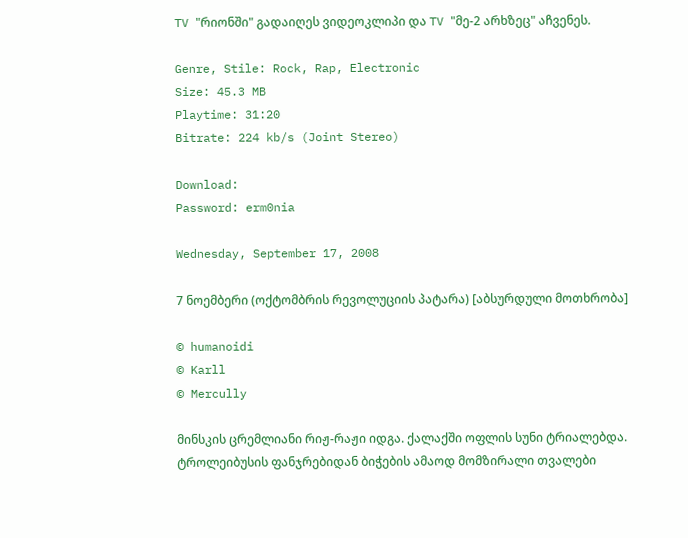TV "რიონში" გადაიღეს ვიდეოკლიპი და TV "მე-2 არხზეც" აჩვენეს.

Genre, Stile: Rock, Rap, Electronic
Size: 45.3 MB
Playtime: 31:20
Bitrate: 224 kb/s (Joint Stereo)

Download:
Password: erm0nia

Wednesday, September 17, 2008

7 ნოემბერი (ოქტომბრის რევოლუციის პატარა) [აბსურდული მოთხრობა]

© humanoidi
© Karll
© Mercully

მინსკის ცრემლიანი რიჟ-რაჟი იდგა. ქალაქში ოფლის სუნი ტრიალებდა. ტროლეიბუსის ფანჯრებიდან ბიჭების ამაოდ მომზირალი თვალები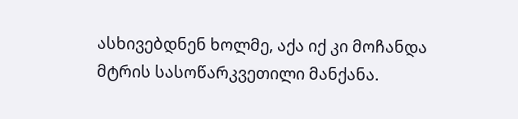ასხივებდნენ ხოლმე, აქა იქ კი მოჩანდა მტრის სასოწარკვეთილი მანქანა.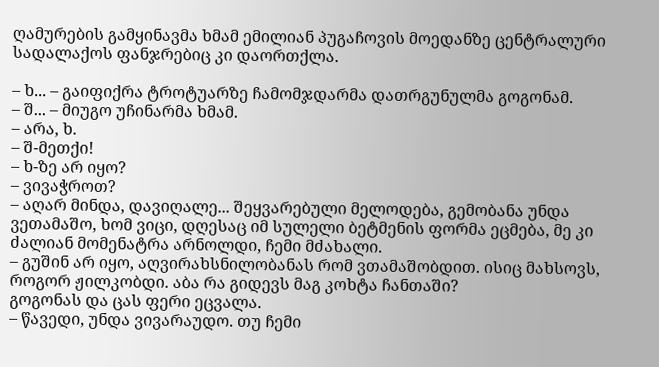ღამურების გამყინავმა ხმამ ემილიან პუგაჩოვის მოედანზე ცენტრალური სადალაქოს ფანჯრებიც კი დაორთქლა.

– ხ... – გაიფიქრა ტროტუარზე ჩამომჯდარმა დათრგუნულმა გოგონამ.
– შ... – მიუგო უჩინარმა ხმამ.
– არა, ხ.
– შ-მეთქი!
– ხ-ზე არ იყო?
– ვივაჭროთ?
– აღარ მინდა, დავიღალე... შეყვარებული მელოდება, გემობანა უნდა ვეთამაშო, ხომ ვიცი, დღესაც იმ სულელი ბეტმენის ფორმა ეცმება, მე კი ძალიან მომენატრა არნოლდი, ჩემი მძახალი.
– გუშინ არ იყო, აღვირახსნილობანას რომ ვთამაშობდით. ისიც მახსოვს, როგორ ჟილკობდი. აბა რა გიდევს მაგ კოხტა ჩანთაში?
გოგონას და ცას ფერი ეცვალა.
– წავედი, უნდა ვივარაუდო. თუ ჩემი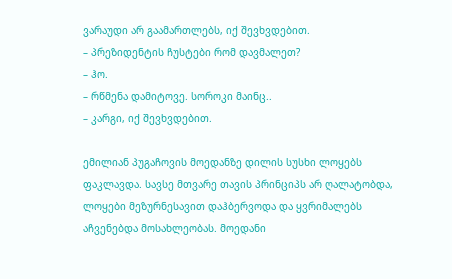ვარაუდი არ გაამართლებს, იქ შევხვდებით.
– პრეზიდენტის ჩუსტები რომ დავმალეთ?
– ჰო.
– რწმენა დამიტოვე. სოროკი მაინც..
– კარგი, იქ შევხვდებით.

ემილიან პუგაჩოვის მოედანზე დილის სუსხი ლოყებს ფაკლავდა. სავსე მთვარე თავის პრინციპს არ ღალატობდა, ლოყები მეზურნესავით დაჰბერვოდა და ყვრიმალებს აჩვენებდა მოსახლეობას. მოედანი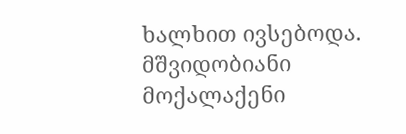ხალხით ივსებოდა. მშვიდობიანი მოქალაქენი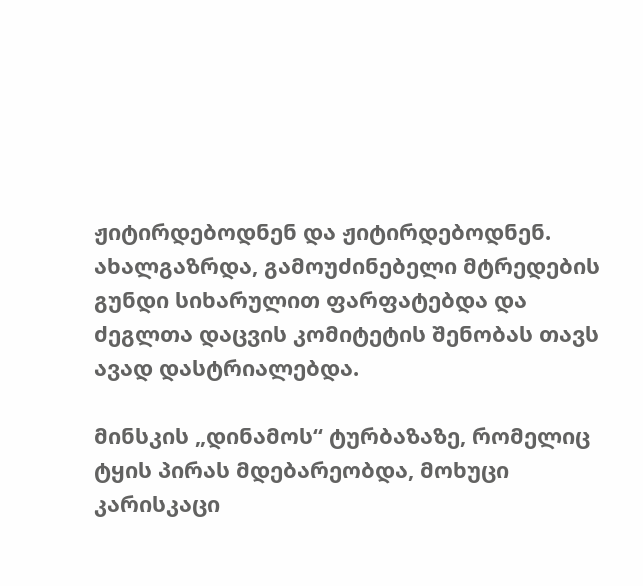ჟიტირდებოდნენ და ჟიტირდებოდნენ. ახალგაზრდა, გამოუძინებელი მტრედების გუნდი სიხარულით ფარფატებდა და ძეგლთა დაცვის კომიტეტის შენობას თავს ავად დასტრიალებდა.

მინსკის „დინამოს“ ტურბაზაზე, რომელიც ტყის პირას მდებარეობდა, მოხუცი კარისკაცი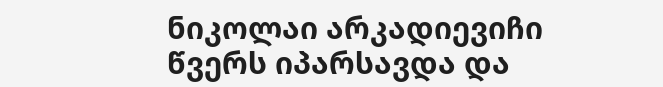ნიკოლაი არკადიევიჩი წვერს იპარსავდა და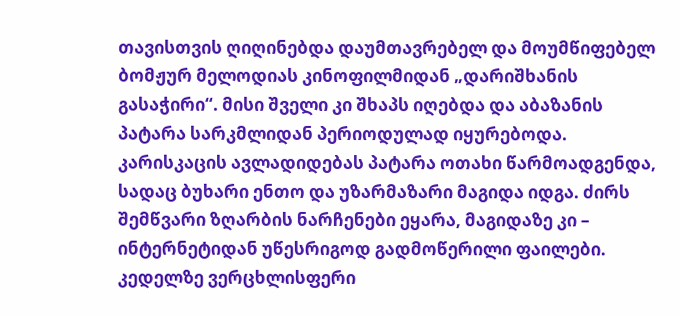თავისთვის ღიღინებდა დაუმთავრებელ და მოუმწიფებელ ბომჟურ მელოდიას კინოფილმიდან „დარიშხანის გასაჭირი“. მისი შველი კი შხაპს იღებდა და აბაზანის პატარა სარკმლიდან პერიოდულად იყურებოდა. კარისკაცის ავლადიდებას პატარა ოთახი წარმოადგენდა, სადაც ბუხარი ენთო და უზარმაზარი მაგიდა იდგა. ძირს შემწვარი ზღარბის ნარჩენები ეყარა, მაგიდაზე კი – ინტერნეტიდან უწესრიგოდ გადმოწერილი ფაილები. კედელზე ვერცხლისფერი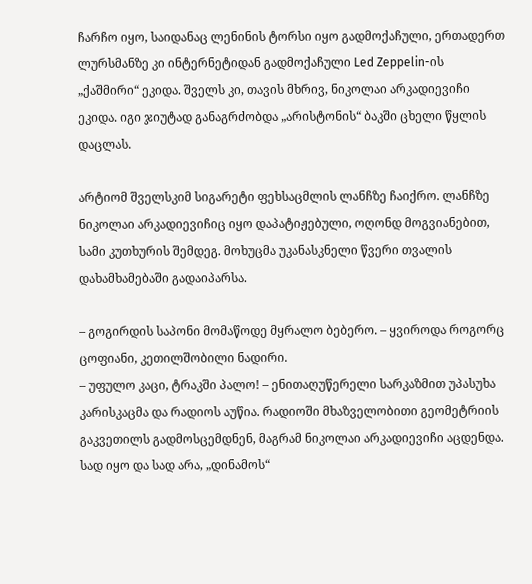ჩარჩო იყო, საიდანაც ლენინის ტორსი იყო გადმოქაჩული, ერთადერთ ლურსმანზე კი ინტერნეტიდან გადმოქაჩული Led Zeppelin-ის „ქაშმირი“ ეკიდა. შველს კი, თავის მხრივ, ნიკოლაი არკადიევიჩი ეკიდა. იგი ჯიუტად განაგრძობდა „არისტონის“ ბაკში ცხელი წყლის დაცლას.

არტიომ შველსკიმ სიგარეტი ფეხსაცმლის ლანჩზე ჩაიქრო. ლანჩზე ნიკოლაი არკადიევიჩიც იყო დაპატიჟებული, ოღონდ მოგვიანებით, სამი კუთხურის შემდეგ. მოხუცმა უკანასკნელი წვერი თვალის დახამხამებაში გადაიპარსა.

– გოგირდის საპონი მომაწოდე მყრალო ბებერო. – ყვიროდა როგორც ცოფიანი, კეთილშობილი ნადირი.
– უფულო კაცი, ტრაკში პალო! – ენითაღუწერელი სარკაზმით უპასუხა კარისკაცმა და რადიოს აუწია. რადიოში მხაზველობითი გეომეტრიის გაკვეთილს გადმოსცემდნენ, მაგრამ ნიკოლაი არკადიევიჩი აცდენდა.
სად იყო და სად არა, „დინამოს“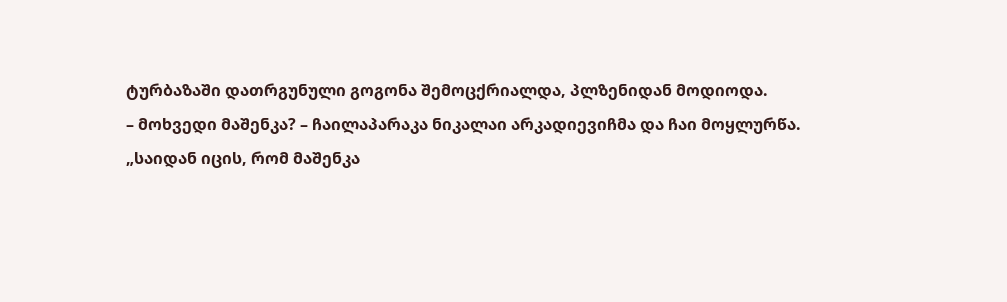ტურბაზაში დათრგუნული გოგონა შემოცქრიალდა, პლზენიდან მოდიოდა.
– მოხვედი მაშენკა? – ჩაილაპარაკა ნიკალაი არკადიევიჩმა და ჩაი მოყლურწა.
„საიდან იცის, რომ მაშენკა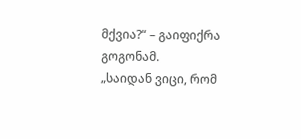მქვია?“ – გაიფიქრა გოგონამ.
„საიდან ვიცი, რომ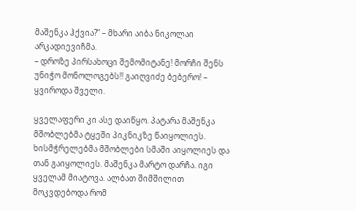მაშენკა ჰქვია?“ – მხარი აიბა ნიკოლაი არკადიევიჩმა.
– დროზე პირსახოცი შემომიტანე! მორჩი შენს უნიჭო მონოლოგებს!! გაიღვიძე ბებერო! – ყვიროდა შველი.

ყველაფერი კი ასე დაიწყო. პატარა მაშენკა მშობლებმა ტყეში პიკნიკზე წაიყოლიეს. ხისმჭრელებმა მშობლები სმაში აიყოლიეს და თან გაიყოლიეს. მაშენკა მარტო დარჩა. იგი ყველამ მიატოვა. ალბათ შიმშილით მოკვდებოდა რომ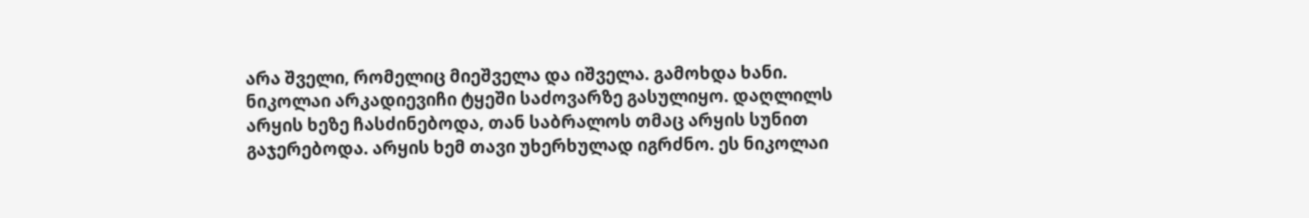არა შველი, რომელიც მიეშველა და იშველა. გამოხდა ხანი. ნიკოლაი არკადიევიჩი ტყეში საძოვარზე გასულიყო. დაღლილს არყის ხეზე ჩასძინებოდა, თან საბრალოს თმაც არყის სუნით გაჯერებოდა. არყის ხემ თავი უხერხულად იგრძნო. ეს ნიკოლაი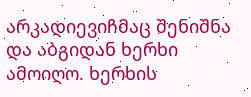არკადიევიჩმაც შენიშნა და აბგიდან ხერხი ამოიღო. ხერხის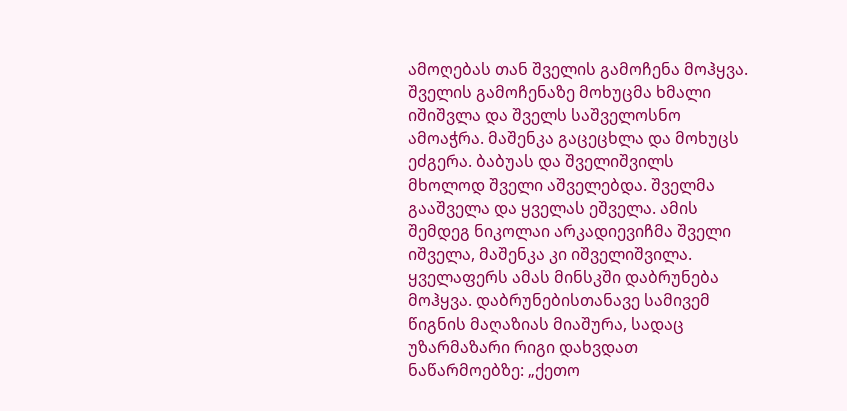ამოღებას თან შველის გამოჩენა მოჰყვა. შველის გამოჩენაზე მოხუცმა ხმალი იშიშვლა და შველს საშველოსნო ამოაჭრა. მაშენკა გაცეცხლა და მოხუცს ეძგერა. ბაბუას და შველიშვილს მხოლოდ შველი აშველებდა. შველმა გააშველა და ყველას ეშველა. ამის შემდეგ ნიკოლაი არკადიევიჩმა შველი იშველა, მაშენკა კი იშველიშვილა. ყველაფერს ამას მინსკში დაბრუნება მოჰყვა. დაბრუნებისთანავე სამივემ წიგნის მაღაზიას მიაშურა, სადაც უზარმაზარი რიგი დახვდათ ნაწარმოებზე: „ქეთო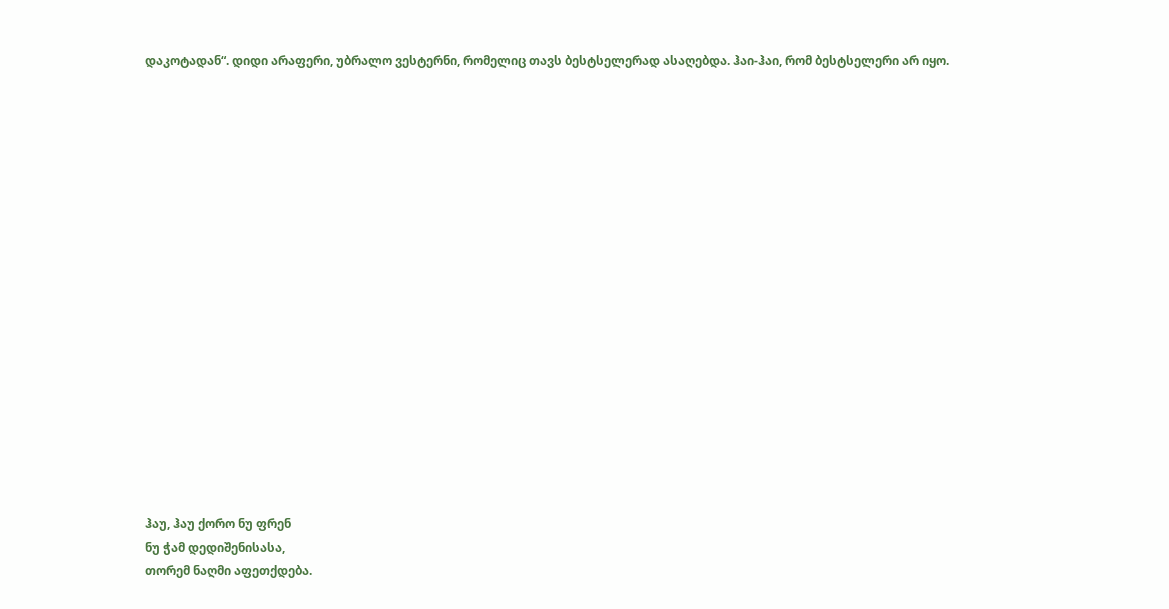დაკოტადან“. დიდი არაფერი, უბრალო ვესტერნი, რომელიც თავს ბესტსელერად ასაღებდა. ჰაი-ჰაი, რომ ბესტსელერი არ იყო.



















ჰაუ, ჰაუ ქორო ნუ ფრენ
ნუ ჭამ დედიშენისასა,
თორემ ნაღმი აფეთქდება.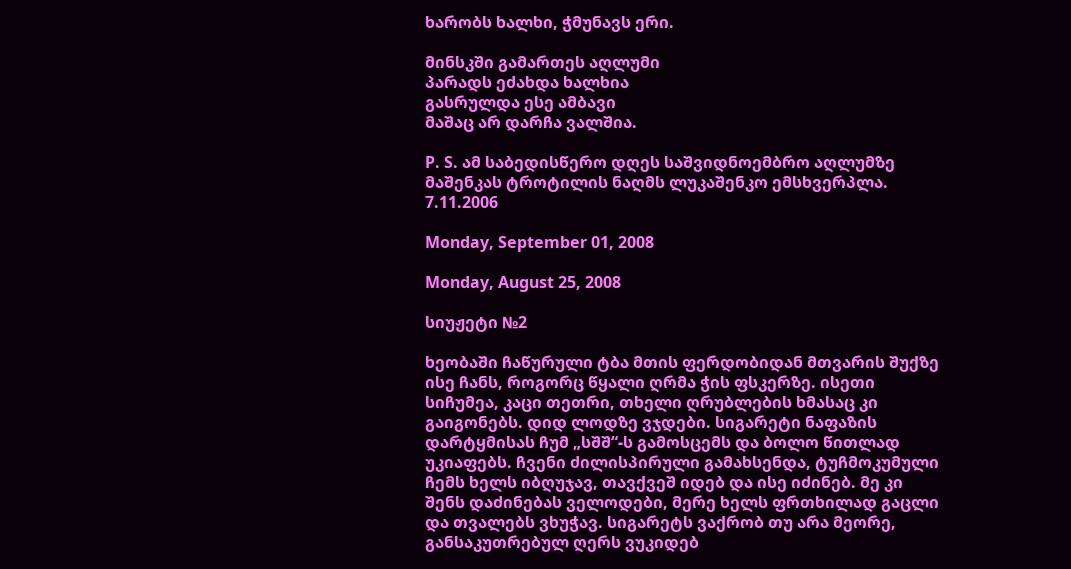ხარობს ხალხი, ჭმუნავს ერი.

მინსკში გამართეს აღლუმი
პარადს ეძახდა ხალხია
გასრულდა ესე ამბავი
მაშაც არ დარჩა ვალშია.

P. S. ამ საბედისწერო დღეს საშვიდნოემბრო აღლუმზე მაშენკას ტროტილის ნაღმს ლუკაშენკო ემსხვერპლა. 7.11.2006

Monday, September 01, 2008

Monday, August 25, 2008

სიუჟეტი №2

ხეობაში ჩაწურული ტბა მთის ფერდობიდან მთვარის შუქზე ისე ჩანს, როგორც წყალი ღრმა ჭის ფსკერზე. ისეთი სიჩუმეა, კაცი თეთრი, თხელი ღრუბლების ხმასაც კი გაიგონებს. დიდ ლოდზე ვჯდები. სიგარეტი ნაფაზის დარტყმისას ჩუმ „სშშ“-ს გამოსცემს და ბოლო წითლად უკიაფებს. ჩვენი ძილისპირული გამახსენდა, ტუჩმოკუმული ჩემს ხელს იბღუჯავ, თავქვეშ იდებ და ისე იძინებ. მე კი შენს დაძინებას ველოდები, მერე ხელს ფრთხილად გაცლი და თვალებს ვხუჭავ. სიგარეტს ვაქრობ თუ არა მეორე, განსაკუთრებულ ღერს ვუკიდებ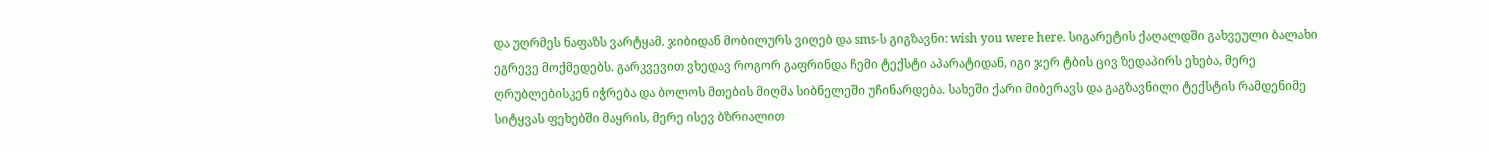და უღრმეს ნაფაზს ვარტყამ. ჯიბიდან მობილურს ვიღებ და sms-ს გიგზავნი: wish you were here. სიგარეტის ქაღალდში გახვეული ბალახი ეგრევე მოქმედებს. გარკვევით ვხედავ როგორ გაფრინდა ჩემი ტექსტი აპარატიდან, იგი ჯერ ტბის ცივ ზედაპირს ეხება, მერე ღრუბლებისკენ იჭრება და ბოლოს მთების მიღმა სიბნელეში უჩინარდება. სახეში ქარი მიბერავს და გაგზავნილი ტექსტის რამდენიმე სიტყვას ფეხებში მაყრის, მერე ისევ ბზრიალით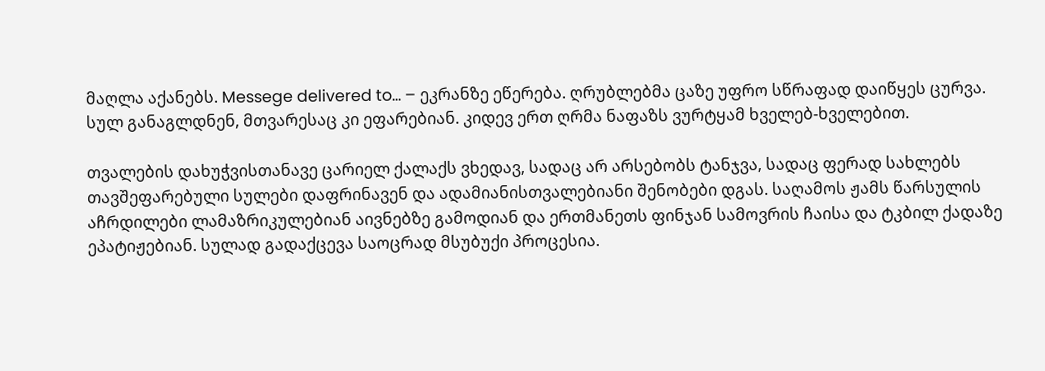მაღლა აქანებს. Messege delivered to… – ეკრანზე ეწერება. ღრუბლებმა ცაზე უფრო სწრაფად დაიწყეს ცურვა. სულ განაგლდნენ, მთვარესაც კი ეფარებიან. კიდევ ერთ ღრმა ნაფაზს ვურტყამ ხველებ-ხველებით.

თვალების დახუჭვისთანავე ცარიელ ქალაქს ვხედავ, სადაც არ არსებობს ტანჯვა, სადაც ფერად სახლებს თავშეფარებული სულები დაფრინავენ და ადამიანისთვალებიანი შენობები დგას. საღამოს ჟამს წარსულის აჩრდილები ლამაზრიკულებიან აივნებზე გამოდიან და ერთმანეთს ფინჯან სამოვრის ჩაისა და ტკბილ ქადაზე ეპატიჟებიან. სულად გადაქცევა საოცრად მსუბუქი პროცესია.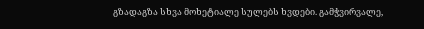გზადაგზა სხვა მოხეტიალე სულებს ხვდები. გამჭვირვალე,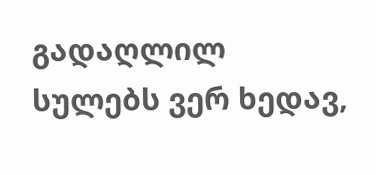გადაღლილ სულებს ვერ ხედავ,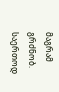მაგრამ გრძნობ. საერთოდ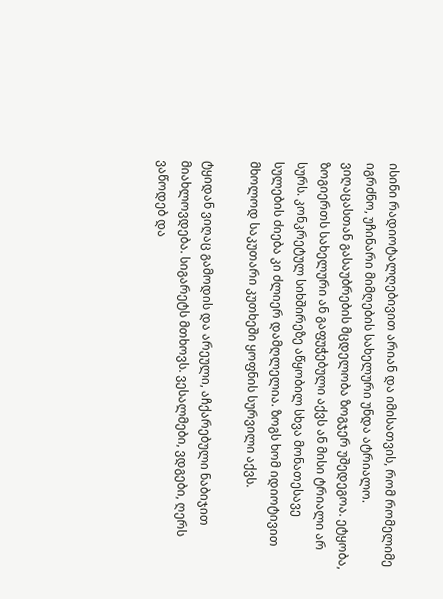ისინი რადიოტალღებივით არიან და იმისათვის, რომ რომელიმე იგრძნო, უჩინარი მიმღების სახელური უნდა ატრიალო. ვიღაცასთან გასაუბრების მცდელობა ზოგჯერ უშედეგოა. ეტყობა, ზოგიერთს სახელური ან გაფუჭებული აქვს ან მისი ტრიალი არ სურს. კონკრეტულ სიხშირეზე აწყობილ სხვა მონათესავე სულების ძიება კი ძლიერ დამღლელია. ზოგს ხომ იდიოტივით მხოლოდ საკუთარი კუთხეში ყოფნის სურვილი აქვს.

ტყიდან ვიღაც გამოდის და არეული, აჩქარებული ნაბიჯით მიახლოვდება. სიგარეტს მთხოვს. ვესალმები, ვდგები, ღერს ვაწოდებ და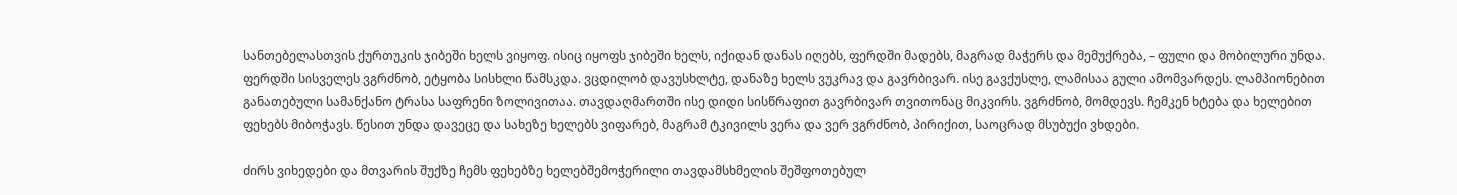სანთებელასთვის ქურთუკის ჯიბეში ხელს ვიყოფ. ისიც იყოფს ჯიბეში ხელს, იქიდან დანას იღებს, ფერდში მადებს, მაგრად მაჭერს და მემუქრება, – ფული და მობილური უნდა. ფერდში სისველეს ვგრძნობ, ეტყობა სისხლი წამსკდა. ვცდილობ დავუსხლტე, დანაზე ხელს ვუკრავ და გავრბივარ. ისე გავქუსლე, ლამისაა გული ამომვარდეს. ლამპიონებით განათებული სამანქანო ტრასა საფრენი ზოლივითაა. თავდაღმართში ისე დიდი სისწრაფით გავრბივარ თვითონაც მიკვირს. ვგრძნობ, მომდევს. ჩემკენ ხტება და ხელებით ფეხებს მიბოჭავს. წესით უნდა დავეცე და სახეზე ხელებს ვიფარებ, მაგრამ ტკივილს ვერა და ვერ ვგრძნობ, პირიქით, საოცრად მსუბუქი ვხდები.

ძირს ვიხედები და მთვარის შუქზე ჩემს ფეხებზე ხელებშემოჭერილი თავდამსხმელის შეშფოთებულ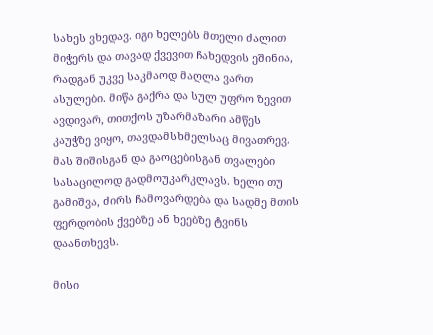სახეს ვხედავ. იგი ხელებს მთელი ძალით მიჭერს და თავად ქვევით ჩახედვის ეშინია, რადგან უკვე საკმაოდ მაღლა ვართ ასულები. მიწა გაქრა და სულ უფრო ზევით ავდივარ, თითქოს უზარმაზარი ამწეს კაუჭზე ვიყო, თავდამსხმელსაც მივათრევ. მას შიშისგან და გაოცებისგან თვალები სასაცილოდ გადმოუკარკლავს. ხელი თუ გამიშვა, ძირს ჩამოვარდება და სადმე მთის ფერდობის ქვებზე ან ხეებზე ტვინს დაანთხევს.

მისი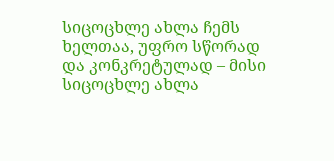სიცოცხლე ახლა ჩემს ხელთაა, უფრო სწორად და კონკრეტულად – მისი სიცოცხლე ახლა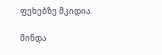ფეხებზე მკიდია.

მინდა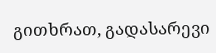გითხრათ, გადასარევი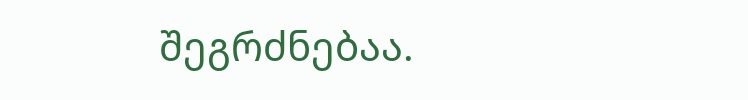შეგრძნებაა.